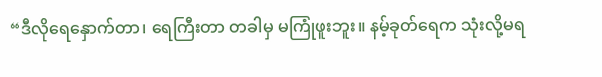“ဒီလိုရေနှောက်တာ၊ ရေကြီးတာ တခါမှ မကြုံဖူးဘူး။ နမ့်ခုတ်ရေက သုံးလို့မရ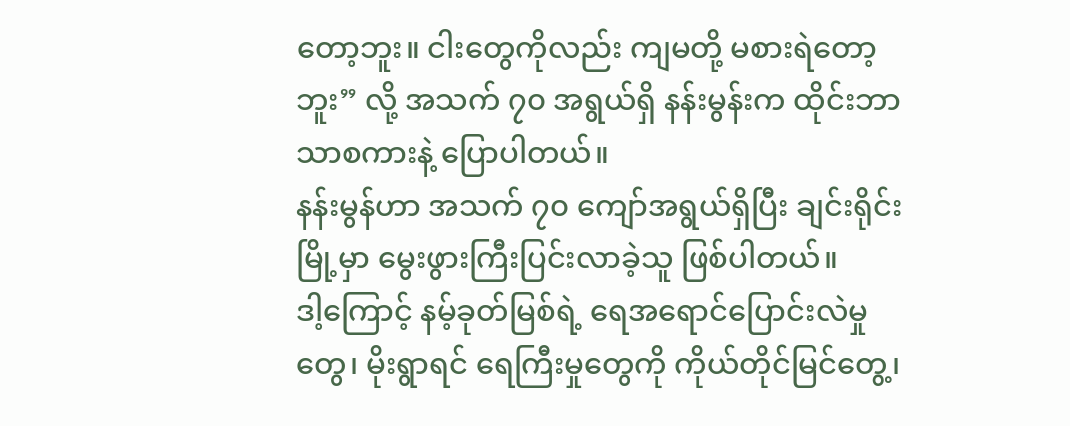တော့ဘူး။ ငါးတွေကိုလည်း ကျမတို့ မစားရဲတော့ဘူး” လို့ အသက် ၇၀ အရွယ်ရှိ နန်းမွန်းက ထိုင်းဘာသာစကားနဲ့ ပြောပါတယ်။
နန်းမွန်ဟာ အသက် ၇၀ ကျော်အရွယ်ရှိပြီး ချင်းရိုင်းမြို့မှာ မွေးဖွားကြီးပြင်းလာခဲ့သူ ဖြစ်ပါတယ်။
ဒါ့ကြောင့် နမ့်ခုတ်မြစ်ရဲ့ ရေအရောင်ပြောင်းလဲမှုတွေ၊ မိုးရွာရင် ရေကြီးမှုတွေကို ကိုယ်တိုင်မြင်တွေ့၊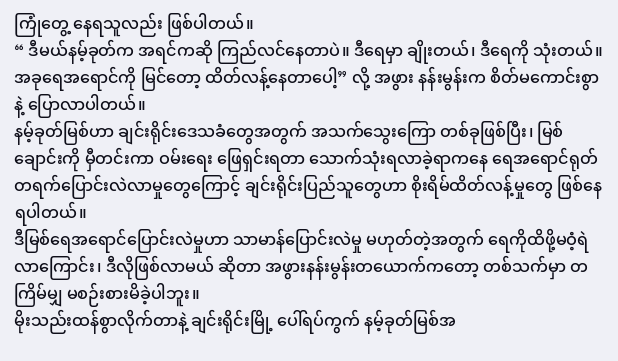ကြုံတွေ့ နေရသူလည်း ဖြစ်ပါတယ်။
“ ဒီမယ်နမ့်ခုတ်က အရင်ကဆို ကြည်လင်နေတာပဲ။ ဒီရေမှာ ချိုးတယ်၊ ဒီရေကို သုံးတယ်။ အခုရေအရောင်ကို မြင်တော့ ထိတ်လန့်နေတာပေါ့” လို့ အဖွား နန်းမွန်းက စိတ်မကောင်းစွာနဲ့ ပြောလာပါတယ်။
နမ့်ခုတ်မြစ်ဟာ ချင်းရိုင်းဒေသခံတွေအတွက် အသက်သွေးကြော တစ်ခုဖြစ်ပြီး၊ မြစ်ချောင်းကို မှီတင်းကာ ဝမ်းရေး ဖြေရှင်းရတာ သောက်သုံးရလာခဲ့ရာကနေ ရေအရောင်ရုတ်တရက်ပြောင်းလဲလာမှုတွေကြောင့် ချင်းရိုင်းပြည်သူတွေဟာ စိုးရိမ်ထိတ်လန့်မှုတွေ ဖြစ်နေရပါတယ်။
ဒီမြစ်ရေအရောင်ပြောင်းလဲမှုဟာ သာမာန်ပြောင်းလဲမှု မဟုတ်တဲ့အတွက် ရေကိုထိဖို့မဝံ့ရဲလာကြောင်း၊ ဒီလိုဖြစ်လာမယ် ဆိုတာ အဖွားနန်းမွန်းတယောက်ကတော့ တစ်သက်မှာ တကြိမ်မျှ မစဉ်းစားမိခဲ့ပါဘူး။
မိုးသည်းထန်စွာလိုက်တာနဲ့ ချင်းရိုင်းမြို့ ပေါ်ရပ်ကွက် နမ့်ခုတ်မြစ်အ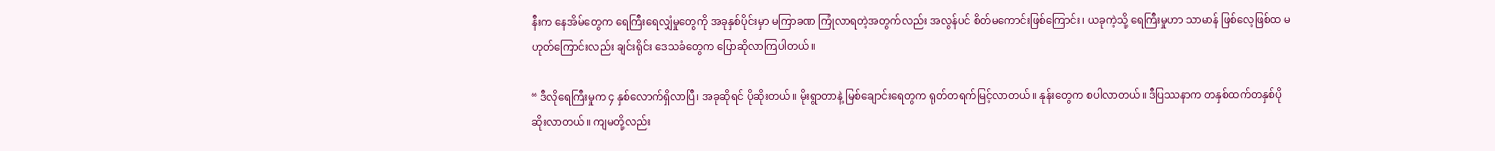နီးက နေအိမ်တွေက ရေကြီးရေလျှံမှုတွေကို အခုနှစ်ပိုင်းမှာ မကြာခဏ ကြုံလာရတဲ့အတွက်လည်း အလွန်ပင် စိတ်မကောင်းဖြစ်ကြောင်း၊ ယခုကဲ့သို့ ရေကြီးမှုဟာ သာမာန် ဖြစ်လေ့ဖြစ်ထ မဟုတ်ကြောင်းလည်း ချင်းရိုင်း ဒေသခံတွေက ပြောဆိုလာကြပါတယ်။

“ ဒီလိုရေကြီးမှုက ၄ နှစ်လောက်ရှိလာပြီ၊ အခုဆိုရင် ပိုဆိုးတယ်။ မိုးရွာတာနဲ့ မြစ်ချောင်းရေတွက ရုတ်တရက်မြင့်လာတယ်။ နုန်းတွေက စပါလာတယ်။ ဒီပြဿနာက တနှစ်ထက်တနှစ်ပိုဆိုးလာတယ်။ ကျမတို့လည်း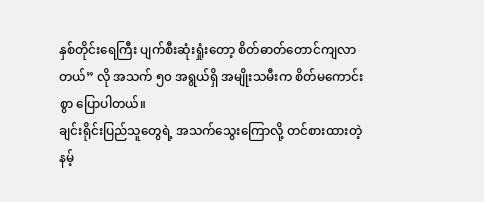နှစ်တိုင်းရေကြီး ပျက်စီးဆုံးရှုံးတော့ စိတ်ဓာတ်တောင်ကျလာတယ်” လို အသက် ၅၀ အရွယ်ရှိ အမျိုးသမီးက စိတ်မကောင်းစွာ ပြောပါတယ်။
ချင်းရိုင်းပြည်သူတွေရဲ့ အသက်သွေးကြောလို့ တင်စားထားတဲ့ နမ့်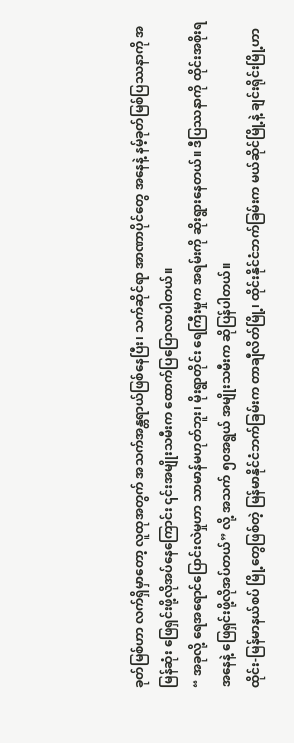ခုတ်မြစ်ဟာ လက်ရှိမှာတော့ လူထုအတွက် အသက်အန္တရာယ်ဖြစ်နေပြီး၊ သက်ဆိုင်ရာ အာဏာပိုင်တွေ အနေနဲ့ နမ့်ခုတ်မြစ်ပြဿနာကို အမြန်ဆုံး ဖြေရှင်းဖို့လိုအပ်နေကြောင်း ၎င်းအမျိုးသမီးက ထောက်ပြပြောလာပါတယ်။
“ အခုလို့ ရေအရောင်ပြောင်းလဲမှုဟာ သာမာန်မဟုတ်ဘူး၊ မိုးရွာတိုင်း ရေကြီးမှုက အရမ်းကို ဆိုးရွားနေတယ်။ ဒီပြဿနာကို ထိုင်းအစိုးရ အနေနဲ့ ဖြေရှင်းဖို့လိုအပ်တယ်” လို့ အသက် ၅၀အရွယ် အမျိုးသမီးက ဆိုပြန်ပါတယ်။
ထိုင်း-မြန်မာနယ်စပ် မြို့တွေဖြစ်တဲ့ မြန်မာနိုင်ငံဘက်ခြမ်းက တာချီလိတ်မြို့၊ ထိုင်းနိုင်ငံဘက်ခြမ်းက မယ်ဆိုင်မြို့နဲ့ ချင်းရိုင်းမြို့ဟာ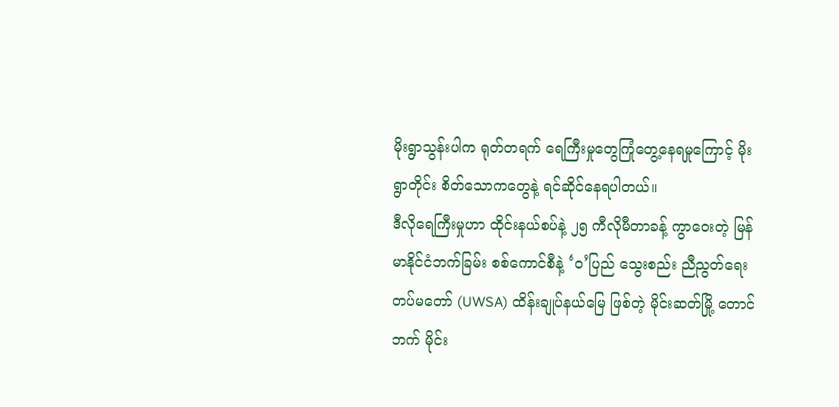မိုးရွာသွန်းပါက ရုတ်တရက် ရေကြီးမှုတွေကြုံတွေ့နေရမှုကြောင့် မိုးရွာတိုင်း စိတ်သောကတွေနဲ့ ရင်ဆိုင်နေရပါတယ်။
ဒီလိုရေကြီးမှုဟာ ထိုင်းနယ်စပ်နဲ့ ၂၅ ကီလိုမီတာခန့် ကွာဝေးတဲ့ မြန်မာနိုင်ငံဘက်ခြမ်း စစ်ကောင်စီနဲ့ ‘ဝ’ပြည် သွေးစည်း ညီညွတ်ရေး တပ်မတော် (UWSA) ထိန်းချုပ်နယ်မြေ ဖြစ်တဲ့ မိုင်းဆတ်မြို့ တောင်ဘက် မိုင်း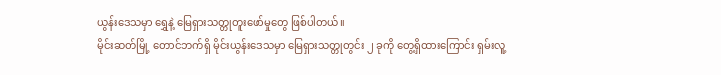ယွန်းဒေသမှာ ရွှေနဲ့ မြေရှားသတ္တုတူးဖော်မှုတွေ ဖြစ်ပါတယ်။
မိုင်းဆတ်မြို့ တောင်ဘက်ရှိ မိုင်းယွန်းဒေသမှာ မြေရှားသတ္တုတွင်း ၂ ခုကို တွေ့ရှိထားကြောင်း ရှမ်းလူ့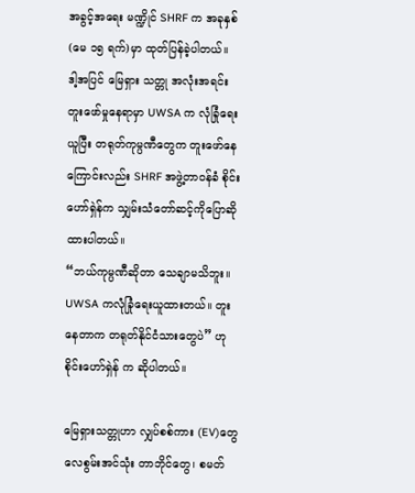အခွင့်အရေး မဏ္ဍိုင် SHRF က အခုနှစ်(မေ ၁၅ ရက်)မှာ ထုတ်ပြန်ခဲ့ပါတယ်။
ဒါ့အပြင် မြေရှား သတ္တု အလုံးအရင်း တူးဖော်မှုနေရာမှာ UWSA က လုံခြုံရေးယူပြီး တရုတ်ကုမ္ပဏီတွေက တူးဖော်နေကြောင်းလည်း SHRF အဖွဲ့တာဝန်ခံ စိုင်းဟော်ရှဲန်က သျှမ်းသံတော်ဆင့်ကိုပြောဆိုထားပါတယ်။
“ဘယ်ကုမ္ပဏီဆိုတာ သေချာမသိဘူး။ UWSA ကလုံခြုံရေးယူထားတယ်။ တူးနေတာက တရုတ်နိုင်ငံသားတွေပဲ” ဟု စိုင်းဟော်ရှဲန် က ဆိုပါတယ်။

မြေရှားသတ္တုဟာ လျှပ်စစ်ကား (EV)တွေ လေစွမ်းအင်သုံး တာဘိုင်တွေ၊ စမတ်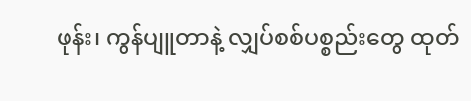ဖုန်း၊ ကွန်ပျူတာနဲ့ လျှပ်စစ်ပစ္စည်းတွေ ထုတ်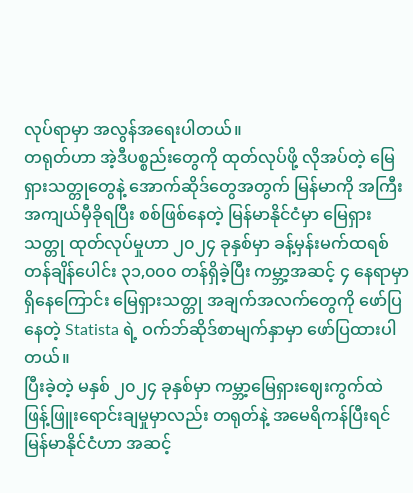လုပ်ရာမှာ အလွန်အရေးပါတယ်။
တရုတ်ဟာ အဲ့ဒီပစ္စည်းတွေကို ထုတ်လုပ်ဖို့ လိုအပ်တဲ့ မြေရှားသတ္တုတွေနဲ့ အောက်ဆိုဒ်တွေအတွက် မြန်မာကို အကြီးအကျယ်မှီခိုရပြီး စစ်ဖြစ်နေတဲ့ မြန်မာနိုင်ငံမှာ မြေရှားသတ္တု ထုတ်လုပ်မှုဟာ ၂၀၂၄ ခုနှစ်မှာ ခန့်မှန်းမက်ထရစ် တန်ချိန်ပေါင်း ၃၁,၀၀၀ တန်ရှိခဲ့ပြီး ကမ္ဘာ့အဆင့် ၄ နေရာမှာရှိနေကြောင်း မြေရှားသတ္တု အချက်အလက်တွေကို ဖော်ပြနေတဲ့ Statista ရဲ့ ဝက်ဘ်ဆိုဒ်စာမျက်နှာမှာ ဖော်ပြထားပါတယ်။
ပြီးခဲ့တဲ့ မနှစ် ၂၀၂၄ ခုနှစ်မှာ ကမ္ဘာ့မြေရှားဈေးကွက်ထဲ ဖြန့်ဖြူးရောင်းချမှုမှာလည်း တရုတ်နဲ့ အမေရိကန်ပြီးရင် မြန်မာနိုင်ငံဟာ အဆင့်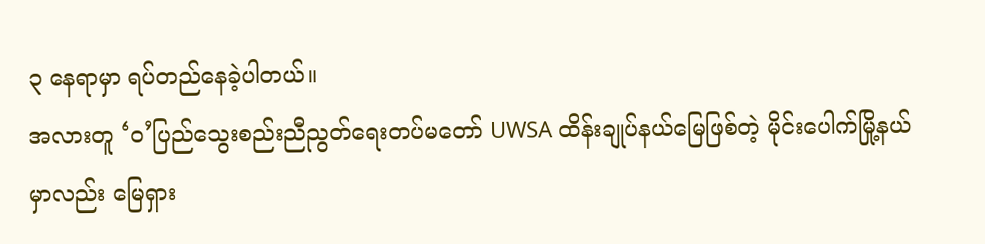၃ နေရာမှာ ရပ်တည်နေခဲ့ပါတယ်။
အလားတူ ‘ဝ’ပြည်သွေးစည်းညီညွတ်ရေးတပ်မတော် UWSA ထိန်းချုပ်နယ်မြေဖြစ်တဲ့ မိုင်းပေါက်မြို့နယ်မှာလည်း မြေရှား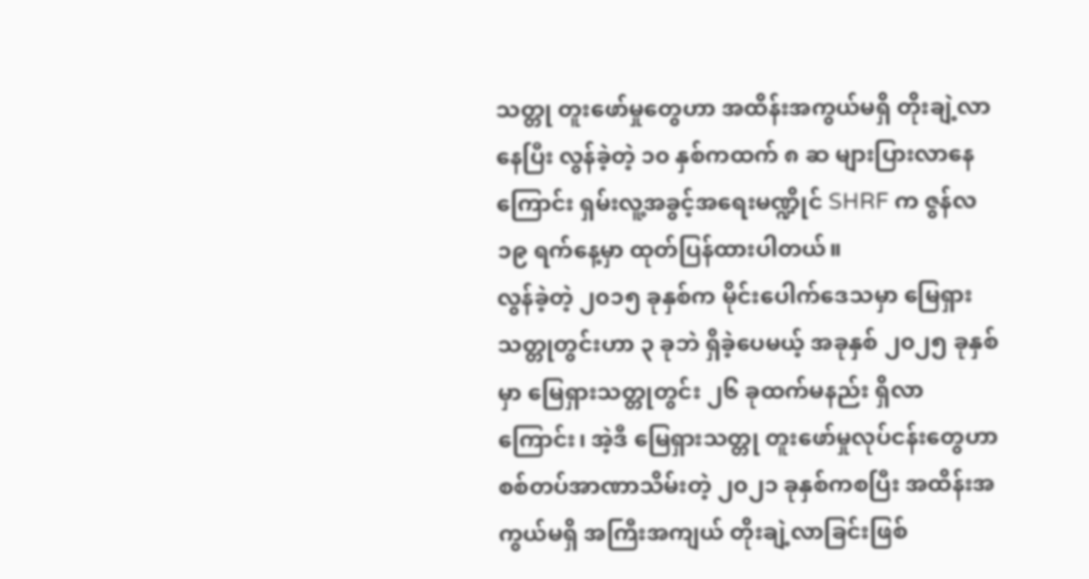သတ္တု တူးဖော်မှုတွေဟာ အထိန်းအကွယ်မရှိ တိုးချဲ့လာနေပြီး လွန်ခဲ့တဲ့ ၁၀ နှစ်ကထက် ၈ ဆ များပြားလာနေကြောင်း ရှမ်းလူ့အခွင့်အရေးမဏ္ဍိုင် SHRF က ဇွန်လ ၁၉ ရက်နေ့မှာ ထုတ်ပြန်ထားပါတယ်။
လွန်ခဲ့တဲ့ ၂၀၁၅ ခုနှစ်က မိုင်းပေါက်ဒေသမှာ မြေရှားသတ္တုတွင်းဟာ ၃ ခုဘဲ ရှိခဲ့ပေမယ့် အခုနှစ် ၂၀၂၅ ခုနှစ်မှာ မြေရှားသတ္တုတွင်း ၂၆ ခုထက်မနည်း ရှိလာကြောင်း၊ အဲ့ဒီ မြေရှားသတ္တု တူးဖော်မှုလုပ်ငန်းတွေဟာ စစ်တပ်အာဏာသိမ်းတဲ့ ၂၀၂၁ ခုနှစ်ကစပြီး အထိန်းအကွယ်မရှိ အကြီးအကျယ် တိုးချဲ့လာခြင်းဖြစ်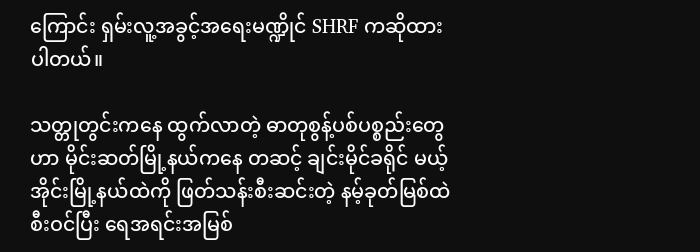ကြောင်း ရှမ်းလူ့အခွင့်အရေးမဏ္ဍိုင် SHRF ကဆိုထားပါတယ်။

သတ္တုတွင်းကနေ ထွက်လာတဲ့ ဓာတုစွန့်ပစ်ပစ္စည်းတွေဟာ မိုင်းဆတ်မြို့နယ်ကနေ တဆင့် ချင်းမိုင်ခရိုင် မယ့်အိုင်းမြို့နယ်ထဲကို ဖြတ်သန်းစီးဆင်းတဲ့ နမ့်ခုတ်မြစ်ထဲ စီးဝင်ပြီး ရေအရင်းအမြစ်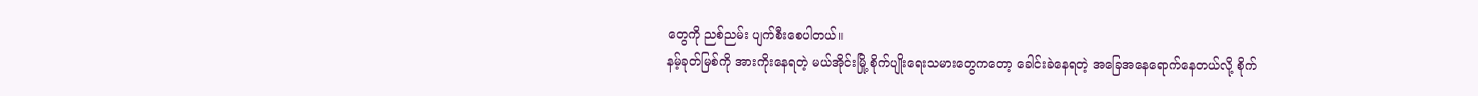တွေကို ညစ်ညမ်း ပျက်စီးစေပါတယ်။
နမ့်ခုတ်မြစ်ကို အားကိုးနေရတဲ့ မယ်အိုင်းမြို့ စိုက်ပျိုးရေးသမားတွေကတော့ ခေါင်းခဲနေရတဲ့ အခြေအနေရောက်နေတယ်လို့ စိုက်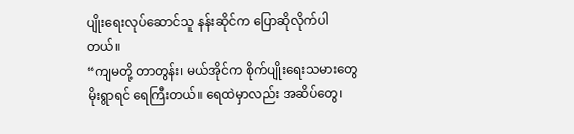ပျိုးရေးလုပ်ဆောင်သူ နန်းဆိုင်က ပြောဆိုလိုက်ပါတယ်။
“ကျမတို့ တာတွန်း၊ မယ်အိုင်က စိုက်ပျိုးရေးသမားတွေ မိုးရွာရင် ရေကြီးတယ်။ ရေထဲမှာလည်း အဆိပ်တွေ၊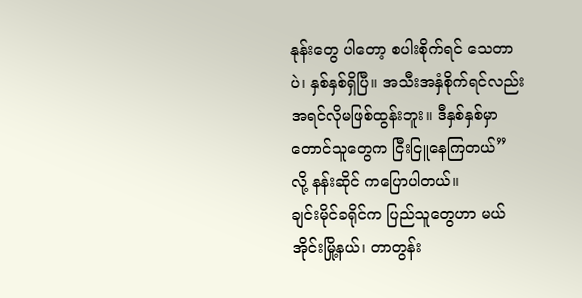နုန်းတွေ ပါတော့ စပါးစိုက်ရင် သေတာပဲ၊ နှစ်နှစ်ရှိပြီ။ အသီးအနှံစိုက်ရင်လည်း အရင်လိုမဖြစ်ထွန်းဘူး။ ဒီနှစ်နှစ်မှာ တောင်သူတွေက ငြီးငြူနေကြတယ်” လို့ နန်းဆိုင် ကပြောပါတယ်။
ချင်းမိုင်ခရိုင်က ပြည်သူတွေဟာ မယ်အိုင်းမြို့နယ်၊ တာတွန်း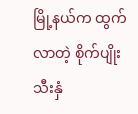မြို့နယ်က ထွက်လာတဲ့ စိုက်ပျိုးသီးနှံ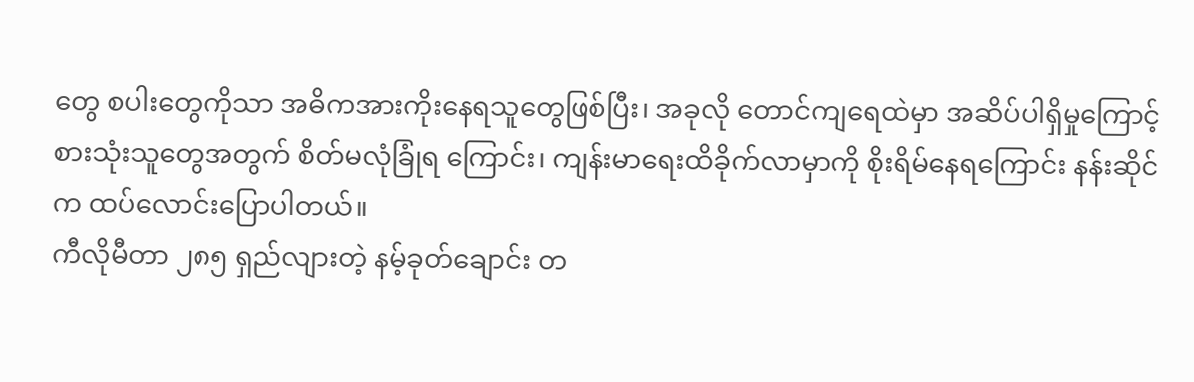တွေ စပါးတွေကိုသာ အဓိကအားကိုးနေရသူတွေဖြစ်ပြီး၊ အခုလို တောင်ကျရေထဲမှာ အဆိပ်ပါရှိမှုကြောင့် စားသုံးသူတွေအတွက် စိတ်မလုံခြုံရ ကြောင်း၊ ကျန်းမာရေးထိခိုက်လာမှာကို စိုးရိမ်နေရကြောင်း နန်းဆိုင်က ထပ်လောင်းပြောပါတယ်။
ကီလိုမီတာ ၂၈၅ ရှည်လျားတဲ့ နမ့်ခုတ်ချောင်း တ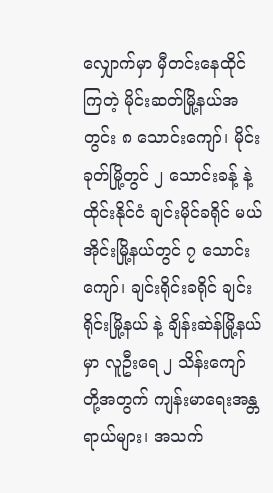လျှောက်မှာ မှီတင်းနေထိုင်ကြတဲ့ မိုင်းဆတ်မြို့နယ်အတွင်း ၈ သောင်းကျော်၊ မိုင်းခုတ်မြို့တွင် ၂ သောင်းခန့် နဲ့ ထိုင်းနိုင်ငံ ချင်းမိုင်ခရိုင် မယ်အိုင်းမြို့နယ်တွင် ၇ သောင်းကျော်၊ ချင်းရိုင်းခရိုင် ချင်းရိုင်းမြို့နယ် နဲ့ ချိန်းဆဲန်မြို့နယ်မှာ လူဦးရေ ၂ သိန်းကျော်တို့အတွက် ကျန်းမာရေးအန္တရာယ်များ၊ အသက်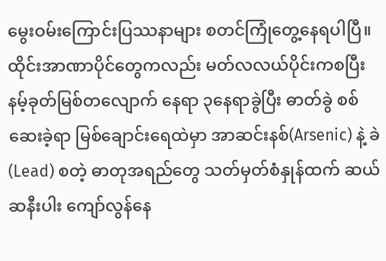မွေးဝမ်းကြောင်းပြဿနာများ စတင်ကြုံတွေ့နေရပါပြီ။
ထိုင်းအာဏာပိုင်တွေကလည်း မတ်လလယ်ပိုင်းကစပြီး နမ့်ခုတ်မြစ်တလျောက် နေရာ ၃နေရာခွဲပြီး ဓာတ်ခွဲ စစ်ဆေးခဲ့ရာ မြစ်ချောင်းရေထဲမှာ အာဆင်းနစ်(Arsenic) နဲ့ ခဲ (Lead) စတဲ့ ဓာတုအရည်တွေ သတ်မှတ်စံနှုန်ထက် ဆယ်ဆနီးပါး ကျော်လွန်နေ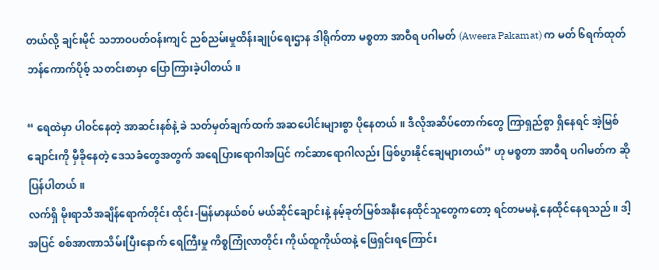တယ်လို့ ချင်းမိုင် သဘာဝပတ်ဝန်းကျင် ညစ်ညမ်းမှုထိန်းချုပ်ရေးဌာန ဒါရိုက်တာ မစ္စတာ အာဝီရ ပဂါမတ် (Aweera Pakamat) က မတ် ၆ရက်ထုတ် ဘန်ကောက်ပိုစ့် သတင်းစာမှာ ပြောကြားခဲ့ပါတယ်။

“ ရေထဲမှာ ပါဝင်နေတဲ့ အာဆင်းနစ်နဲ့ ခဲ သတ်မှတ်ချက်ထက် အဆပေါင်းများစွာ ပိုနေတယ်။ ဒီလိုအဆိပ်တောက်တွေ ကြာရှည်စွာ ရှိနေရင် အဲ့မြစ်ချောင်းကို မှီခိုနေတဲ့ ဒေသခံတွေအတွက် အရေပြားရောဂါအပြင် ကင်ဆာရောဂါလည်း ဖြစ်ပွားနိုင်ချေများတယ်” ဟု မစ္စတာ အာဝီရ ပဂါမတ်က ဆိုပြန်ပါတယ်။
လက်ရှိ မိုးရာသီအချိန်ရောက်တိုင်း ထိုင်း-မြန်မာနယ်စပ် မယ်ဆိုင်ချောင်းနဲ့ နမ့်ခုတ်မြစ်အနီးနေထိုင်သူတွေကတော့ ရင်တမမနဲ့ နေထိုင်နေရသည်။ ဒါ့အပြင် စစ်အာဏာသိမ်းပြီးနောက် ရေကြီးမှု ကိစ္စကြုံလာတိုင်း ကိုယ်ထူကိုယ်ထနဲ့ ဖြေရှင်းရကြောင်း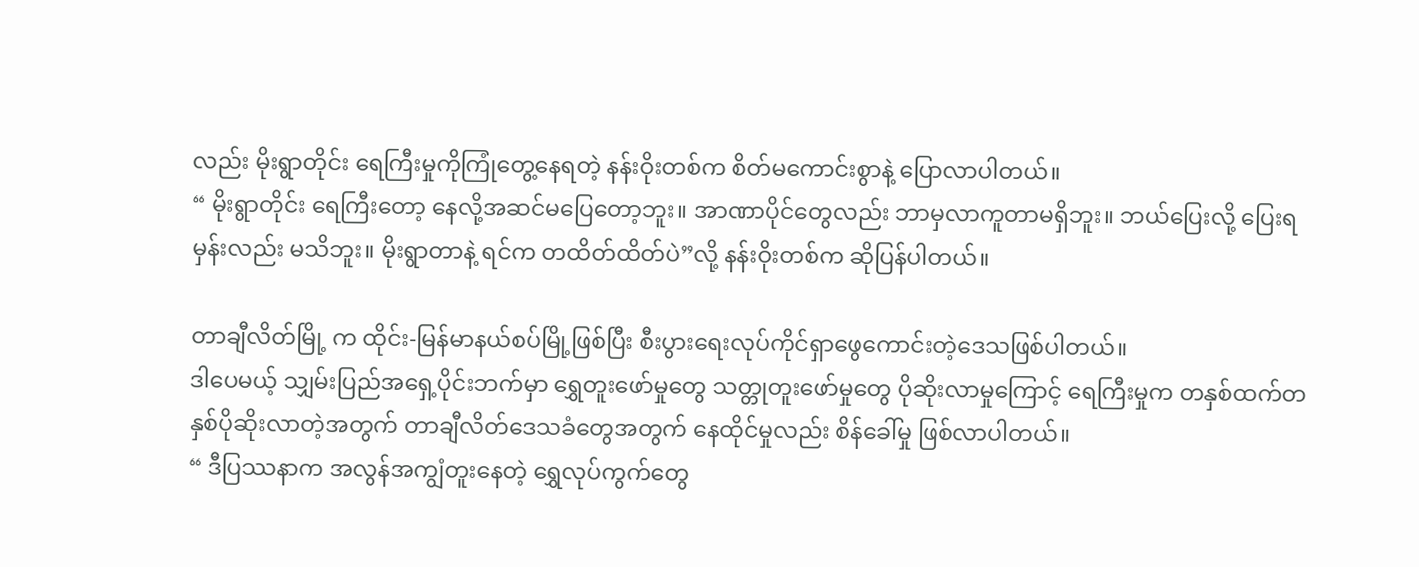လည်း မိုးရွာတိုင်း ရေကြီးမှုကိုကြုံတွေ့နေရတဲ့ နန်းဝိုးတစ်က စိတ်မကောင်းစွာနဲ့ ပြောလာပါတယ်။
“ မိုးရွာတိုင်း ရေကြီးတော့ နေလို့အဆင်မပြေတော့ဘူး။ အာဏာပိုင်တွေလည်း ဘာမှလာကူတာမရှိဘူး။ ဘယ်ပြေးလို့ ပြေးရမှန်းလည်း မသိဘူး။ မိုးရွာတာနဲ့ ရင်က တထိတ်ထိတ်ပဲ”လို့ နန်းဝိုးတစ်က ဆိုပြန်ပါတယ်။

တာချီလိတ်မြို့ က ထိုင်း-မြန်မာနယ်စပ်မြို့ဖြစ်ပြီး စီးပွားရေးလုပ်ကိုင်ရှာဖွေကောင်းတဲ့ဒေသဖြစ်ပါတယ်။
ဒါပေမယ့် သျှမ်းပြည်အရှေ့ပိုင်းဘက်မှာ ရွှေတူးဖော်မှုတွေ သတ္တုတူးဖော်မှုတွေ ပိုဆိုးလာမှုကြောင့် ရေကြီးမှုက တနှစ်ထက်တနှစ်ပိုဆိုးလာတဲ့အတွက် တာချီလိတ်ဒေသခံတွေအတွက် နေထိုင်မှုလည်း စိန်ခေါ်မှု ဖြစ်လာပါတယ်။
“ ဒီပြဿနာက အလွန်အကျွံတူးနေတဲ့ ရွှေလုပ်ကွက်တွေ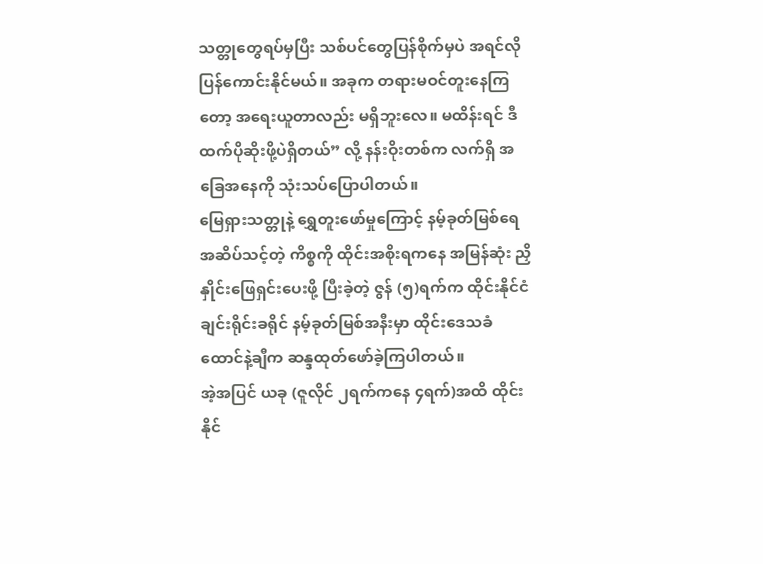သတ္တုတွေရပ်မှပြီး သစ်ပင်တွေပြန်စိုက်မှပဲ အရင်လို ပြန်ကောင်းနိုင်မယ်။ အခုက တရားမဝင်တူးနေကြတော့ အရေးယူတာလည်း မရှိဘူးလေ။ မထိန်းရင် ဒီထက်ပိုဆိုးဖို့ပဲရှိတယ်” လို့ နန်းဝိုးတစ်က လက်ရှိ အခြေအနေကို သုံးသပ်ပြောပါတယ်။
မြေရှားသတ္တုနဲ့ ရွှေတူးဖော်မှုကြောင့် နမ့်ခုတ်မြစ်ရေ အဆိပ်သင့်တဲ့ ကိစ္စကို ထိုင်းအစိုးရကနေ အမြန်ဆုံး ညှိနှိုင်းဖြေရှင်းပေးဖို့ ပြီးခဲ့တဲ့ ဇွန် (၅)ရက်က ထိုင်းနိုင်ငံ ချင်းရိုင်းခရိုင် နမ့်ခုတ်မြစ်အနီးမှာ ထိုင်းဒေသခံ ထောင်နဲ့ချီက ဆန္ဒထုတ်ဖော်ခဲ့ကြပါတယ်။
အဲ့အပြင် ယခု (ဇူလိုင် ၂ရက်ကနေ ၄ရက်)အထိ ထိုင်းနိုင်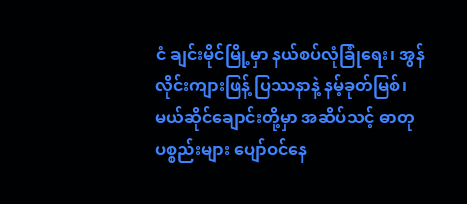ငံ ချင်းမိုင်မြို့မှာ နယ်စပ်လုံခြုံရေး၊ အွန်လိုင်းကျားဖြန့် ပြဿနာနဲ့ နမ့်ခုတ်မြစ်၊ မယ်ဆိုင်ချောင်းတို့မှာ အဆိပ်သင့် ဓာတုပစ္စည်းများ ပျော်ဝင်နေ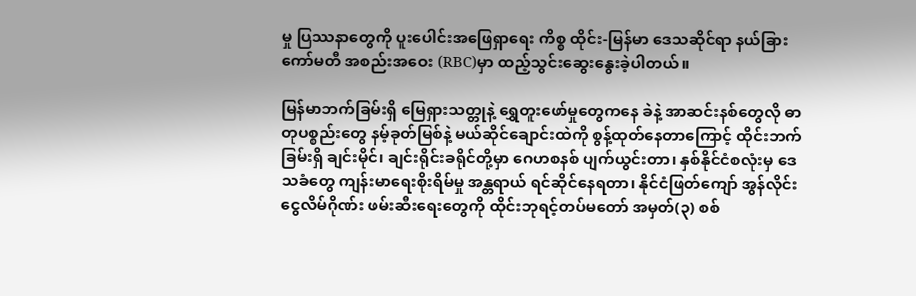မှု ပြဿနာတွေကို ပူးပေါင်းအဖြေရှာရေး ကိစ္စ ထိုင်း-မြန်မာ ဒေသဆိုင်ရာ နယ်ခြား ကော်မတီ အစည်းအဝေး (RBC)မှာ ထည့်သွင်းဆွေးနွေးခဲ့ပါတယ်။

မြန်မာဘက်ခြမ်းရှိ မြေရှားသတ္တုနဲ့ ရွှေတူးဖော်မှုတွေကနေ ခဲနဲ့ အာဆင်းနစ်တွေလို ဓာတုပစ္စည်းတွေ နမ့်ခုတ်မြစ်နဲ့ မယ်ဆိုင်ချောင်းထဲကို စွန့်ထုတ်နေတာကြောင့် ထိုင်းဘက်ခြမ်းရှိ ချင်းမိုင်၊ ချင်းရိုင်းခရိုင်တို့မှာ ဂေဟစနစ် ပျက်ယွင်းတာ၊ နှစ်နိုင်ငံစလုံးမှ ဒေသခံတွေ ကျန်းမာရေးစိုးရိမ်မှု အန္တရာယ် ရင်ဆိုင်နေရတာ၊ နိုင်ငံဖြတ်ကျော် အွန်လိုင်းငွေလိမ်ဂိုဏ်း ဖမ်းဆီးရေးတွေကို ထိုင်းဘုရင့်တပ်မတော် အမှတ်(၃) စစ်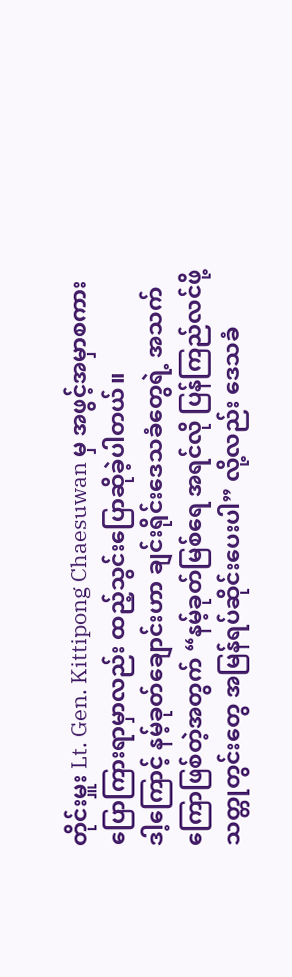တိုင်းမှူး Lt. Gen. Kittipong Chaesuwan မှ အဖွင့်အမှာစကား ပြောကြားရာမှာလည်း ထည့်သွင်းပြောဆိုခဲ့ပါတယ်။
ဒါ့ကြောင့် နမ့်ခုတ်ချောင်းဟာ ချင်းရိုင်းဒေသခံတွေရဲ့ အသက်ကြောဖြစ်တဲ့အတွက် “နမ့်ခုတ်မြစ်ရေ အရင်လို ပြန်ကြည်လင်ဖို့ သတ္တုတွင်းတွေ အမြန်ရပ်ဆိုင်းပေးပါ” လို့လည်း ဒေသခံ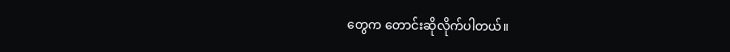တွေက တောင်းဆိုလိုက်ပါတယ်။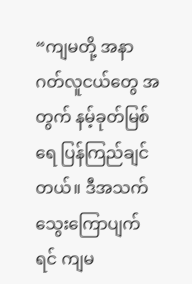“ကျမတို့ အနာဂတ်လူငယ်တွေ အတွက် နမ့်ခုတ်မြစ်ရေ ပြန်ကြည်ချင်တယ်။ ဒီအသက်သွေးကြောပျက်ရင် ကျမ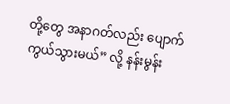တို့တွေ အနာဂတ်လည်း ပျောက်ကွယ်သွားမယ်” လို့ နန်းမွန်း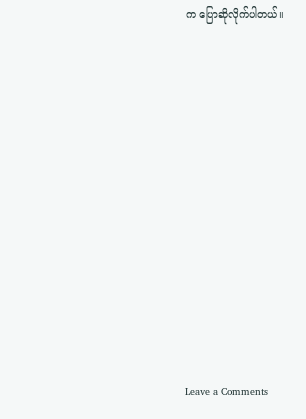က ပြောဆိုလိုက်ပါတယ်။












Leave a Comments